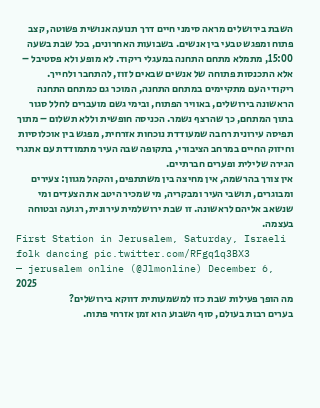השבת בירושלים מראה סימני חיים דרך תנועה אנושית פשוטה, קצב פתוח ומפגש טבעי בין אנשים. בשבועות האחרונים, בכל שבת בשעה 15:00, מתמלא מתחם התחנה במעגלי ריקוד. לא מופע ולא פסטיבל – אלא התכנסות פתוחה של אנשים שבאים לזוז, להתחבר ולחייך.
ריקודי העם מתקיימים במתחם התחנה, המוכר גם כמתחם התחנה הראשונה בירושלים, באוויר הפתוח, ובימי גשם מועברים לחלל סגור בתוך המתחם, כך שהרצף נשמר. הכניסה חופשית וללא תשלום – מתוך תפיסה עירונית רחבה שמעודדת נוכחות אזרחית, מפגש בין אוכלוסיות וחיזוק החיים במרחב הציבורי, בתקופה שבה העיר מתמודדת עם אתגרי הגירה שלילית ופערים חברתיים.
אין צורך בהרשמה, אין מחיצה בין משתתפים, והקהל מגוון: צעירים ומבוגרים, תושבי העיר ומבקריה, מי שמכיר היטב את הצעדים ומי שנשאב אליהם לראשונה. זו שבת ירושלמית עירונית, רגועה ובטוחה בעצמה.
First Station in Jerusalem, Saturday, Israeli folk dancing pic.twitter.com/RFgq1q3BX3
— jerusalem online (@Jlmonline) December 6, 2025
מה הופך פעילות שבת כזו למשמעותית דווקא בירושלים?
בערים רבות בעולם, סוף השבוע הוא זמן אזרחי פתוח.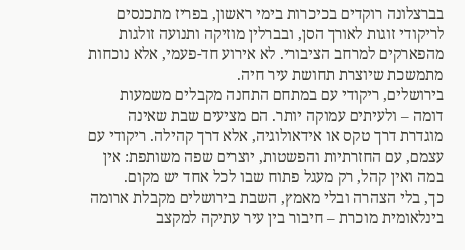בברצלונה רוקדים בכיכרות בימי ראשון, בפריז מתכנסים לריקודי זוגות לאורך הסן, ובברלין מוזיקה ותנועה זולגות מהפארקים למרחב הציבורי. לא אירוע חד-פעמי, אלא נוכחות מתמשכת שיוצרת תחושת עיר חיה.
בירושלים, ריקודי עם במתחם התחנה מקבלים משמעות דומה – ולעיתים עמוקה יותר. הם מציעים שבת שאינה מוגדרת דרך טקס או אידאולוגיה, אלא דרך קהילה. ריקודי עם עצמם, עם החזרתיות והפשטות, יוצרים שפה משותפת: אין במה ואין קהל, רק מעגל פתוח שבו לכל אחד יש מקום.
כך, בלי הצהרה ובלי מאמץ, השבת בירושלים מקבלת ארומה בינלאומית מוכרת – חיבור בין עיר עתיקה למקצב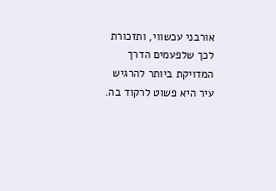אורבני עכשווי, ותזכורת לכך שלפעמים הדרך המדויקת ביותר להרגיש עיר היא פשוט לרקוד בה.